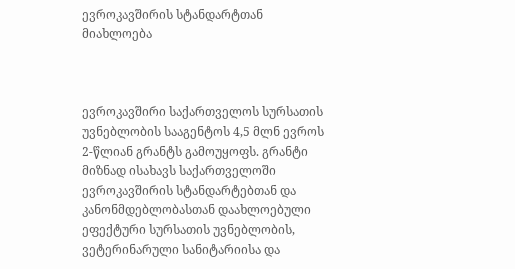ევროკავშირის სტანდარტთან მიახლოება



ევროკავშირი საქართველოს სურსათის უვნებლობის სააგენტოს 4,5 მლნ ევროს 2-წლიან გრანტს გამოუყოფს. გრანტი მიზნად ისახავს საქართველოში ევროკავშირის სტანდარტებთან და კანონმდებლობასთან დაახლოებული ეფექტური სურსათის უვნებლობის, ვეტერინარული სანიტარიისა და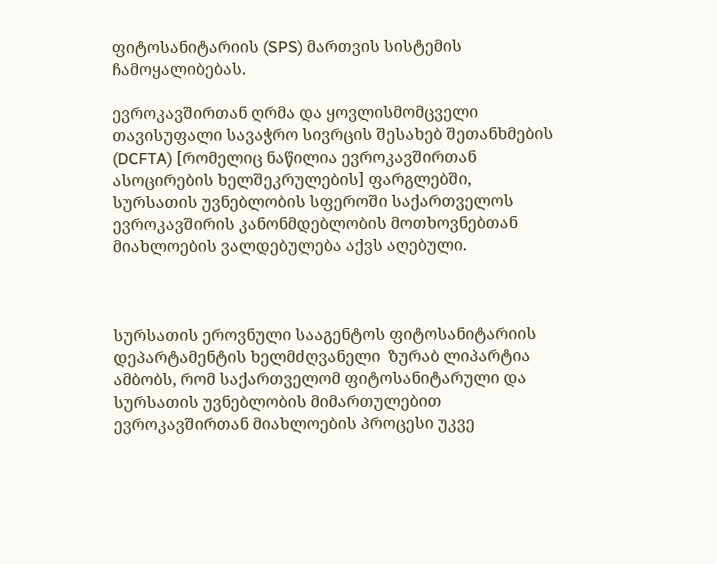ფიტოსანიტარიის (SPS) მართვის სისტემის ჩამოყალიბებას.

ევროკავშირთან ღრმა და ყოვლისმომცველი თავისუფალი სავაჭრო სივრცის შესახებ შეთანხმების  (DCFTA) [რომელიც ნაწილია ევროკავშირთან ასოცირების ხელშეკრულების] ფარგლებში,   სურსათის უვნებლობის სფეროში საქართველოს ევროკავშირის კანონმდებლობის მოთხოვნებთან მიახლოების ვალდებულება აქვს აღებული.



სურსათის ეროვნული სააგენტოს ფიტოსანიტარიის დეპარტამენტის ხელმძღვანელი  ზურაბ ლიპარტია ამბობს, რომ საქართველომ ფიტოსანიტარული და სურსათის უვნებლობის მიმართულებით ევროკავშირთან მიახლოების პროცესი უკვე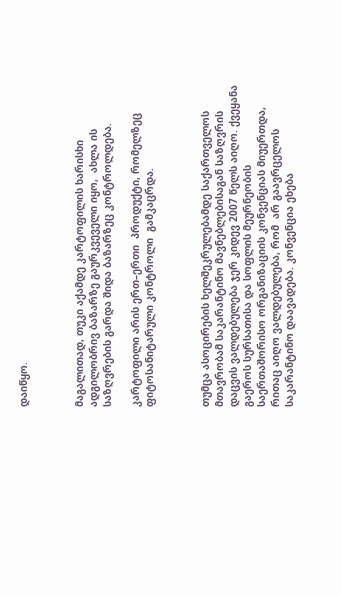დაიწყო.



მაგალითად, თუკი აქამდე კარტოფილის ხარისხი ადგილობრივ ბაზარზე გაურკვეველი იყო,  ახლა ის საზღვრების გარდა შიდა ბაზარზეც კონტროლდება.

კარტოფილი არის ერთ–ერთი  პროდუქტი, რომელზეც ფიტოსანიტარული კონტროლი  გამკაცრდა.



თუმცა ასოცირების ხელშეკრულებამდე საქართველოს მთავრობამ საკარანტინო მავნებლებისაგან საზღვრის დაცვის ვალდებულება ჯერ კიდევ 2007 წელს აიღო. ქვეყანა  გაეროს სურსათისა და სოფლის მეურნეობის საერთაშორისო ორგანიზაციის კონვენციას მიუერთდა, რითაც აიღო ვალდებულება, რომ  არ გაავრცელოს საკარანტინო დაავადება. კონვენცია ეხება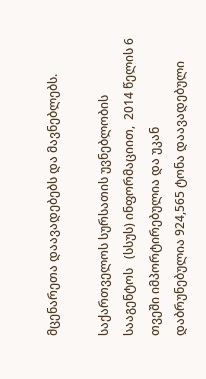მცენარეთა დაავადებებს და მავნებლებს.

საქართველოს სურსათის უვნებლობის სააგენტოს   (სსუს) ინფორმაციით,  2014 წელის 6 თვეში იმპორტირებულია და უკან დაბრუნებულია 924,565 ტონა დაავადებული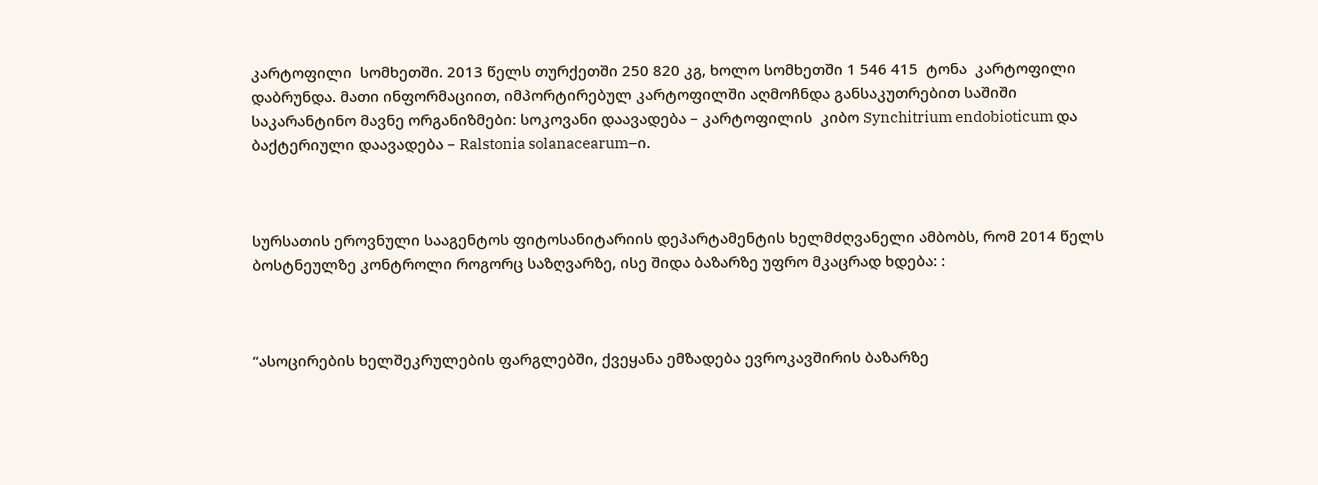კარტოფილი  სომხეთში. 2013 წელს თურქეთში 250 820 კგ, ხოლო სომხეთში 1 546 415  ტონა  კარტოფილი დაბრუნდა. მათი ინფორმაციით, იმპორტირებულ კარტოფილში აღმოჩნდა განსაკუთრებით საშიში საკარანტინო მავნე ორგანიზმები: სოკოვანი დაავადება – კარტოფილის  კიბო Synchitrium endobioticum და ბაქტერიული დაავადება – Ralstonia solanacearum–ი.



სურსათის ეროვნული სააგენტოს ფიტოსანიტარიის დეპარტამენტის ხელმძღვანელი ამბობს, რომ 2014 წელს ბოსტნეულზე კონტროლი როგორც საზღვარზე, ისე შიდა ბაზარზე უფრო მკაცრად ხდება: :



“ასოცირების ხელშეკრულების ფარგლებში, ქვეყანა ემზადება ევროკავშირის ბაზარზე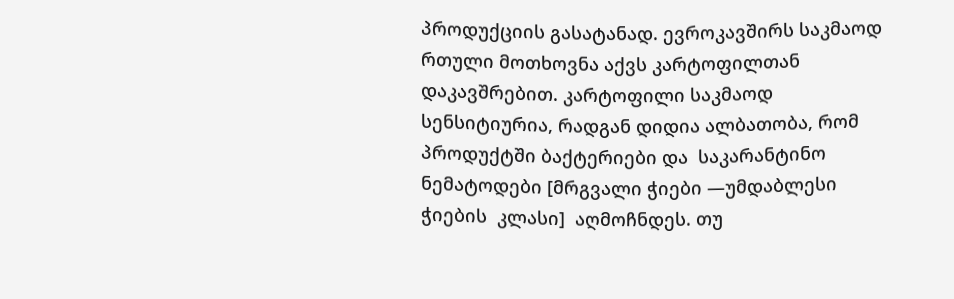პროდუქციის გასატანად. ევროკავშირს საკმაოდ რთული მოთხოვნა აქვს კარტოფილთან დაკავშრებით. კარტოფილი საკმაოდ სენსიტიურია, რადგან დიდია ალბათობა, რომ პროდუქტში ბაქტერიები და  საკარანტინო ნემატოდები [მრგვალი ჭიები —უმდაბლესი ჭიების  კლასი]  აღმოჩნდეს. თუ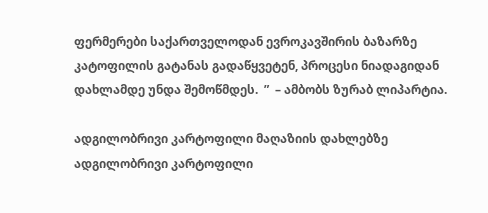ფერმერები საქართველოდან ევროკავშირის ბაზარზე კატოფილის გატანას გადაწყვეტენ, პროცესი ნიადაგიდან დახლამდე უნდა შემოწმდეს.  ”  – ამბობს ზურაბ ლიპარტია.

ადგილობრივი კარტოფილი მაღაზიის დახლებზე
ადგილობრივი კარტოფილი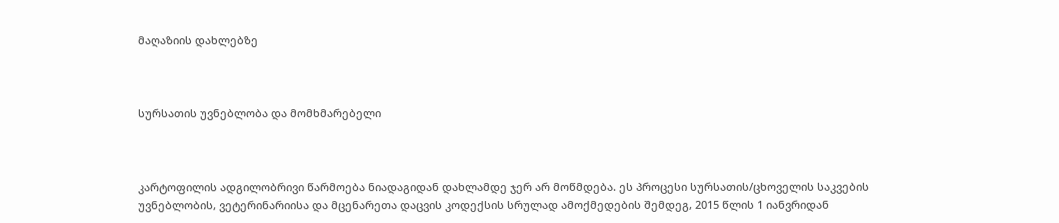მაღაზიის დახლებზე



სურსათის უვნებლობა და მომხმარებელი



კარტოფილის ადგილობრივი წარმოება ნიადაგიდან დახლამდე ჯერ არ მოწმდება. ეს პროცესი სურსათის/ცხოველის საკვების უვნებლობის, ვეტერინარიისა და მცენარეთა დაცვის კოდექსის სრულად ამოქმედების შემდეგ, 2015 წლის 1 იანვრიდან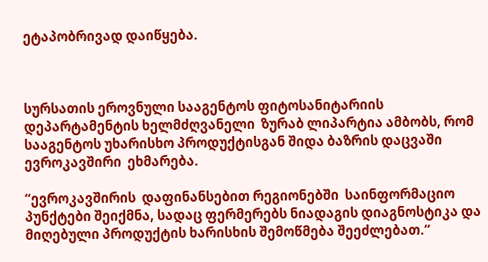ეტაპობრივად დაიწყება.



სურსათის ეროვნული სააგენტოს ფიტოსანიტარიის დეპარტამენტის ხელმძღვანელი  ზურაბ ლიპარტია ამბობს, რომ სააგენტოს უხარისხო პროდუქტისგან შიდა ბაზრის დაცვაში ევროკავშირი  ეხმარება.

“ევროკავშირის  დაფინანსებით რეგიონებში  საინფორმაციო პუნქტები შეიქმნა, სადაც ფერმერებს ნიადაგის დიაგნოსტიკა და  მიღებული პროდუქტის ხარისხის შემოწმება შეეძლებათ.“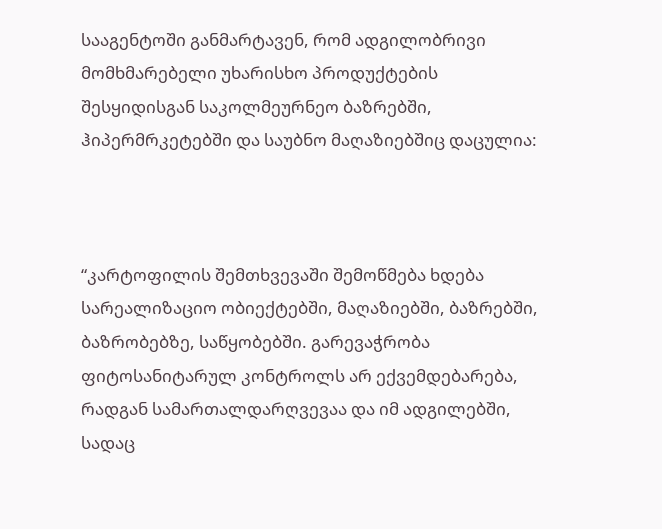სააგენტოში განმარტავენ, რომ ადგილობრივი მომხმარებელი უხარისხო პროდუქტების შესყიდისგან საკოლმეურნეო ბაზრებში, ჰიპერმრკეტებში და საუბნო მაღაზიებშიც დაცულია:



“კარტოფილის შემთხვევაში შემოწმება ხდება სარეალიზაციო ობიექტებში, მაღაზიებში, ბაზრებში, ბაზრობებზე, საწყობებში. გარევაჭრობა ფიტოსანიტარულ კონტროლს არ ექვემდებარება, რადგან სამართალდარღვევაა და იმ ადგილებში, სადაც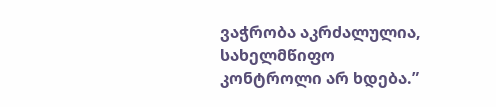ვაჭრობა აკრძალულია, სახელმწიფო კონტროლი არ ხდება.”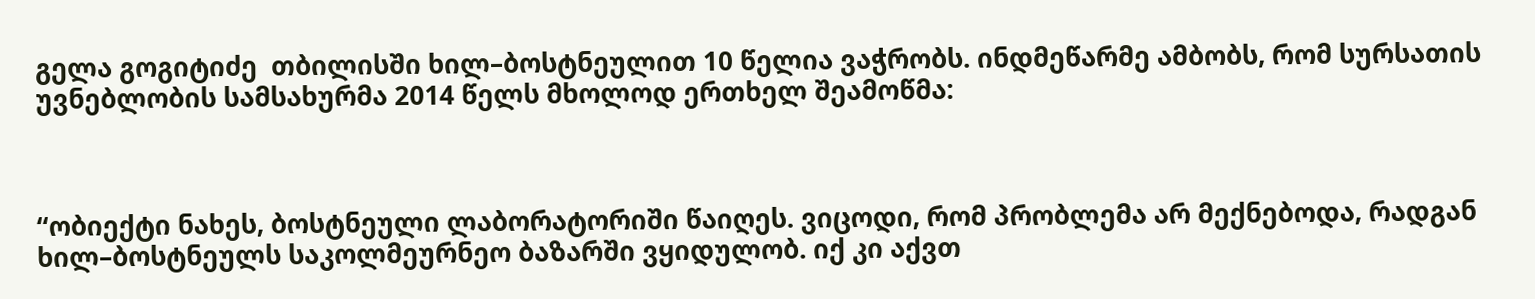გელა გოგიტიძე  თბილისში ხილ–ბოსტნეულით 10 წელია ვაჭრობს. ინდმეწარმე ამბობს, რომ სურსათის უვნებლობის სამსახურმა 2014 წელს მხოლოდ ერთხელ შეამოწმა:



“ობიექტი ნახეს, ბოსტნეული ლაბორატორიში წაიღეს. ვიცოდი, რომ პრობლემა არ მექნებოდა, რადგან ხილ–ბოსტნეულს საკოლმეურნეო ბაზარში ვყიდულობ. იქ კი აქვთ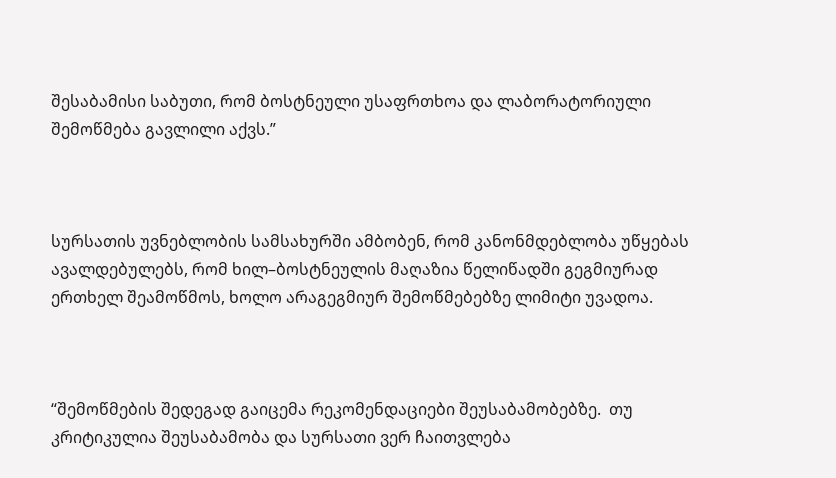შესაბამისი საბუთი, რომ ბოსტნეული უსაფრთხოა და ლაბორატორიული შემოწმება გავლილი აქვს.”



სურსათის უვნებლობის სამსახურში ამბობენ, რომ კანონმდებლობა უწყებას ავალდებულებს, რომ ხილ–ბოსტნეულის მაღაზია წელიწადში გეგმიურად ერთხელ შეამოწმოს, ხოლო არაგეგმიურ შემოწმებებზე ლიმიტი უვადოა.



“შემოწმების შედეგად გაიცემა რეკომენდაციები შეუსაბამობებზე.  თუ კრიტიკულია შეუსაბამობა და სურსათი ვერ ჩაითვლება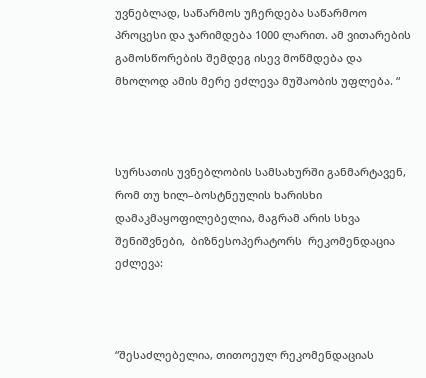უვნებლად, საწარმოს უჩერდება საწარმოო პროცესი და ჯარიმდება 1000 ლარით. ამ ვითარების გამოსწორების შემდეგ ისევ მოწმდება და მხოლოდ ამის მერე ეძლევა მუშაობის უფლება. “



სურსათის უვნებლობის სამსახურში განმარტავენ, რომ თუ ხილ–ბოსტნეულის ხარისხი დამაკმაყოფილებელია, მაგრამ არის სხვა შენიშვნები,  ბიზნესოპერატორს  რეკომენდაცია ეძლევა:



“შესაძლებელია, თითოეულ რეკომენდაციას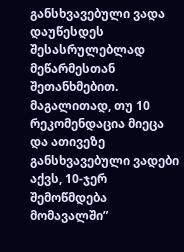განსხვავებული ვადა დაუწესდეს შესასრულებლად მეწარმესთან შეთანხმებით. მაგალითად, თუ 10 რეკომენდაცია მიეცა და ათივეზე განსხვავებული ვადები აქვს, 10-ჯერ შემოწმდება მომავალში”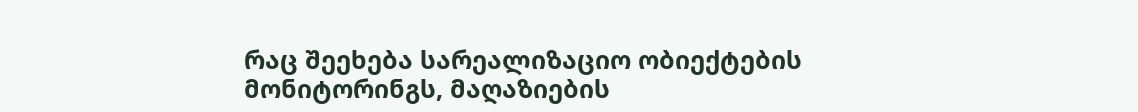რაც შეეხება სარეალიზაციო ობიექტების მონიტორინგს, მაღაზიების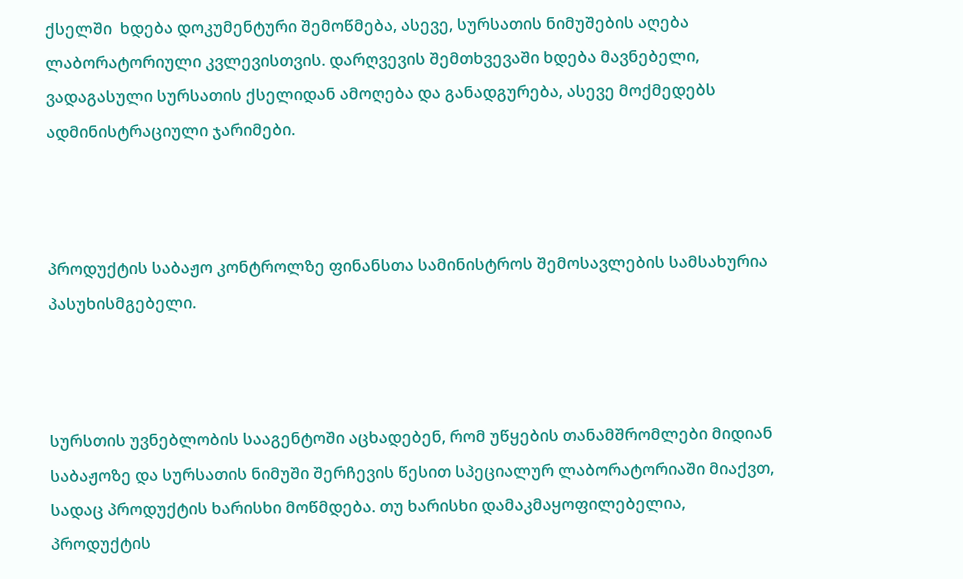ქსელში  ხდება დოკუმენტური შემოწმება, ასევე, სურსათის ნიმუშების აღება ლაბორატორიული კვლევისთვის. დარღვევის შემთხვევაში ხდება მავნებელი, ვადაგასული სურსათის ქსელიდან ამოღება და განადგურება, ასევე მოქმედებს ადმინისტრაციული ჯარიმები.



პროდუქტის საბაჟო კონტროლზე ფინანსთა სამინისტროს შემოსავლების სამსახურია პასუხისმგებელი.



სურსთის უვნებლობის სააგენტოში აცხადებენ, რომ უწყების თანამშრომლები მიდიან საბაჟოზე და სურსათის ნიმუში შერჩევის წესით სპეციალურ ლაბორატორიაში მიაქვთ, სადაც პროდუქტის ხარისხი მოწმდება. თუ ხარისხი დამაკმაყოფილებელია, პროდუქტის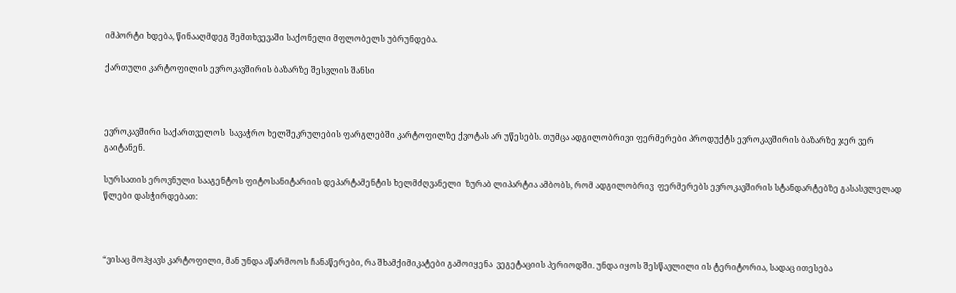იმპორტი ხდება, წინააღმდეგ შემთხვევაში საქონელი მფლობელს უბრუნდება.

ქართული კარტოფილის ევროკავშირის ბაზარზე შესვლის შანსი



ევროკავშირი საქართველოს  სავაჭრო ხელშეკრულების ფარგლებში კარტოფილზე ქვოტას არ უწესებს. თუმცა ადგილობრივი ფერმერები პროდუქტს ევროკავშირის ბაზარზე ჯერ ვერ გაიტანენ.

სურსათის ეროვნული სააგენტოს ფიტოსანიტარიის დეპარტამენტის ხელმძღვანელი  ზურაბ ლიპარტია ამბობს, რომ ადგილობრივ  ფერმერებს ევროკავშირის სტანდარტებზე გასასვლელად წლები დასჭირდებათ:



“ვისაც მოჰყავს კარტოფილი, მან უნდა აწარმოოს ჩანაწერები, რა შხამქიმიკატები გამოიყენა  ვეგეტაციის პერიოდში. უნდა იყოს შესწავლილი ის ტერიტორია, სადაც ითესება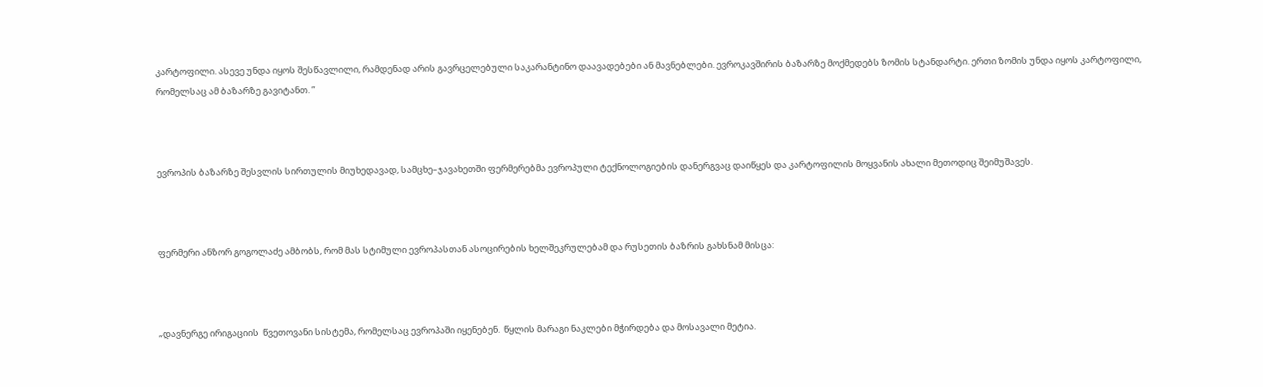კარტოფილი. ასევე უნდა იყოს შესწავლილი, რამდენად არის გავრცელებული საკარანტინო დაავადებები ან მავნებლები. ევროკავშირის ბაზარზე მოქმედებს ზომის სტანდარტი. ერთი ზომის უნდა იყოს კარტოფილი, რომელსაც ამ ბაზარზე გავიტანთ. ”



ევროპის ბაზარზე შესვლის სირთულის მიუხედავად, სამცხე–ჯავახეთში ფერმერებმა ევროპული ტექნოლოგიების დანერგვაც დაიწყეს და კარტოფილის მოყვანის ახალი მეთოდიც შეიმუშავეს.



ფერმერი ანზორ გოგოლაძე ამბობს, რომ მას სტიმული ევროპასთან ასოცირების ხელშეკრულებამ და რუსეთის ბაზრის გახსნამ მისცა:



„დავნერგე ირიგაციის  წვეთოვანი სისტემა, რომელსაც ევროპაში იყენებენ.  წყლის მარაგი ნაკლები მჭირდება და მოსავალი მეტია.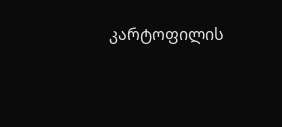კარტოფილის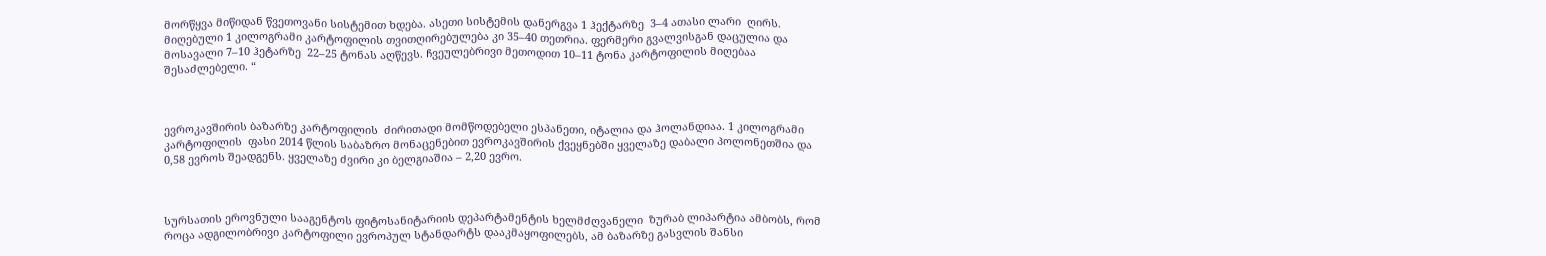მორწყვა მიწიდან წვეთოვანი სისტემით ხდება. ასეთი სისტემის დანერგვა 1 ჰექტარზე  3–4 ათასი ლარი  ღირს. მიღებული 1 კილოგრამი კარტოფილის თვითღირებულება კი 35–40 თეთრია. ფერმერი გვალვისგან დაცულია და მოსავალი 7–10 ჰეტარზე  22–25 ტონას აღწევს. ჩვეულებრივი მეთოდით 10–11 ტონა კარტოფილის მიღებაა შესაძლებელი. “



ევროკავშირის ბაზარზე კარტოფილის  ძირითადი მომწოდებელი ესპანეთი, იტალია და ჰოლანდიაა. 1 კილოგრამი კარტოფილის  ფასი 2014 წლის საბაზრო მონაცენებით ევროკავშირის ქვეყნებში ყველაზე დაბალი პოლონეთშია და 0,58 ევროს შეადგენს. ყველაზე ძვირი კი ბელგიაშია – 2,20 ევრო.



სურსათის ეროვნული სააგენტოს ფიტოსანიტარიის დეპარტამენტის ხელმძღვანელი  ზურაბ ლიპარტია ამბობს, რომ როცა ადგილობრივი კარტოფილი ევროპულ სტანდარტს დააკმაყოფილებს, ამ ბაზარზე გასვლის შანსი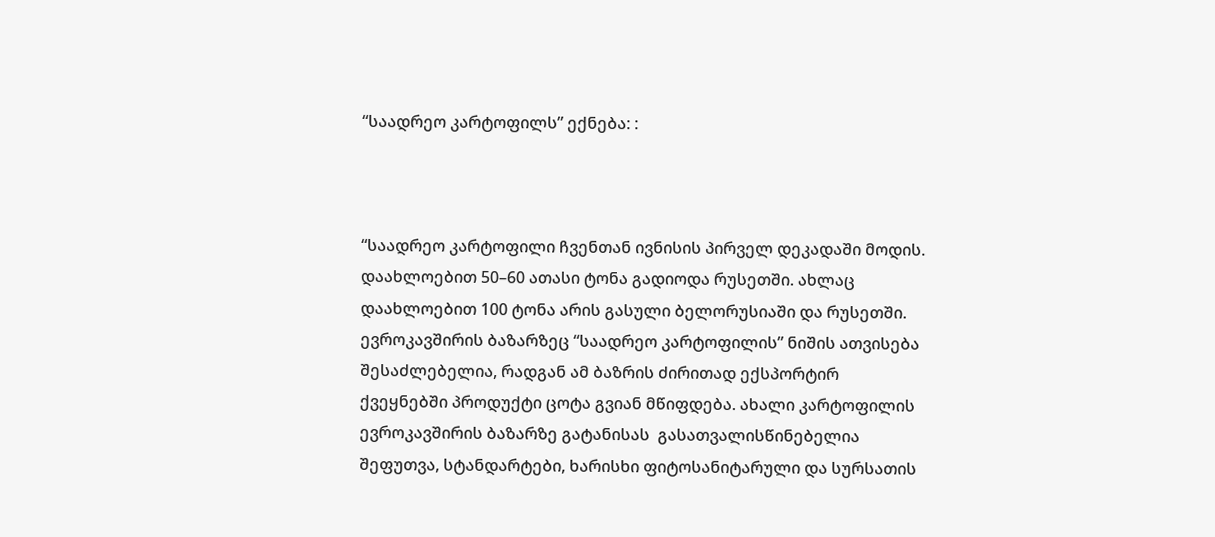“საადრეო კარტოფილს” ექნება: :



“საადრეო კარტოფილი ჩვენთან ივნისის პირველ დეკადაში მოდის. დაახლოებით 50–60 ათასი ტონა გადიოდა რუსეთში. ახლაც დაახლოებით 100 ტონა არის გასული ბელორუსიაში და რუსეთში. ევროკავშირის ბაზარზეც “საადრეო კარტოფილის” ნიშის ათვისება შესაძლებელია, რადგან ამ ბაზრის ძირითად ექსპორტირ ქვეყნებში პროდუქტი ცოტა გვიან მწიფდება. ახალი კარტოფილის  ევროკავშირის ბაზარზე გატანისას  გასათვალისწინებელია  შეფუთვა, სტანდარტები, ხარისხი ფიტოსანიტარული და სურსათის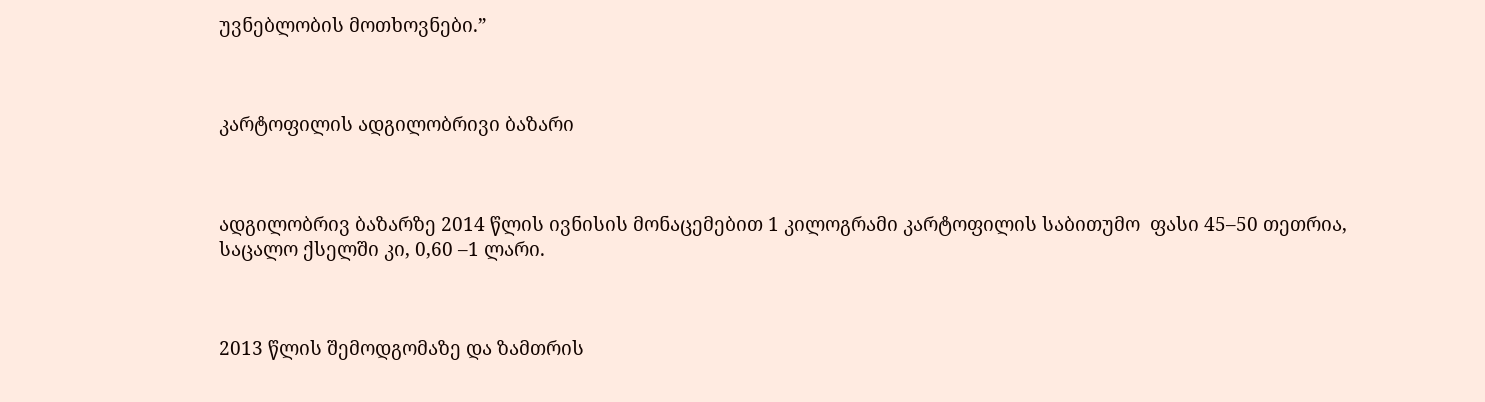უვნებლობის მოთხოვნები.”



კარტოფილის ადგილობრივი ბაზარი



ადგილობრივ ბაზარზე 2014 წლის ივნისის მონაცემებით 1 კილოგრამი კარტოფილის საბითუმო  ფასი 45–50 თეთრია, საცალო ქსელში კი, 0,60 –1 ლარი.



2013 წლის შემოდგომაზე და ზამთრის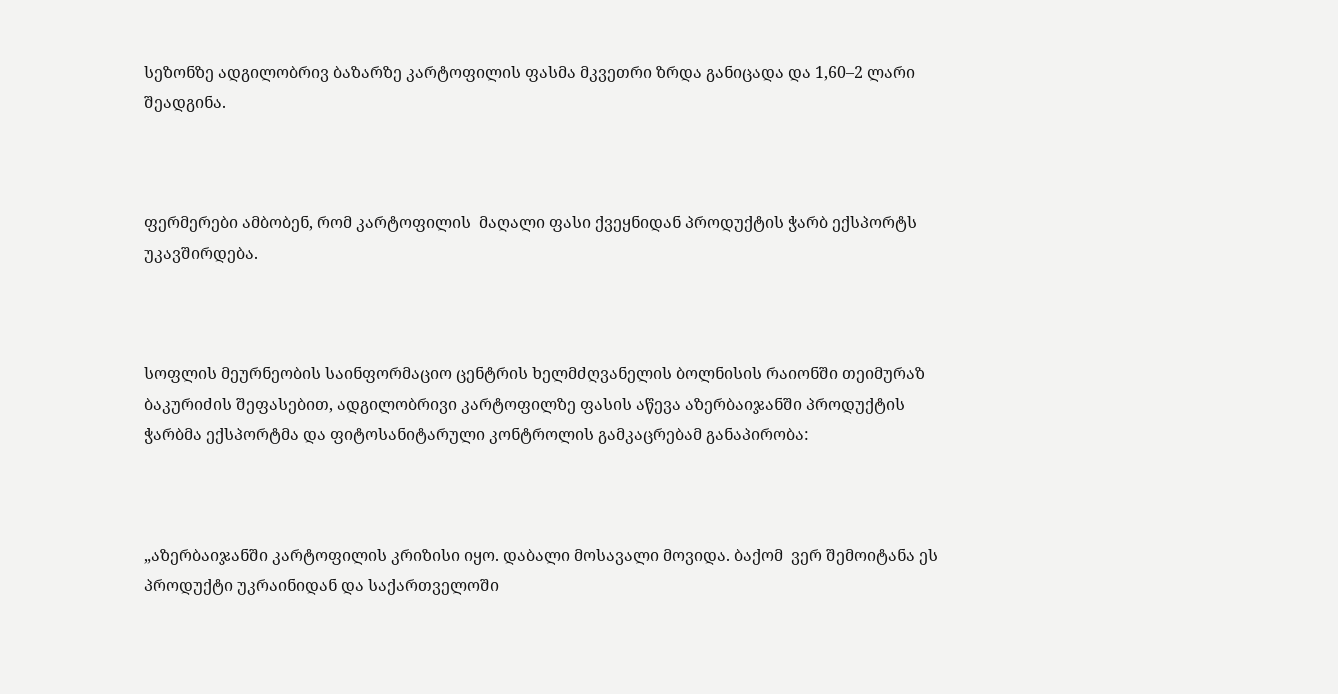სეზონზე ადგილობრივ ბაზარზე კარტოფილის ფასმა მკვეთრი ზრდა განიცადა და 1,60–2 ლარი შეადგინა.



ფერმერები ამბობენ, რომ კარტოფილის  მაღალი ფასი ქვეყნიდან პროდუქტის ჭარბ ექსპორტს უკავშირდება.



სოფლის მეურნეობის საინფორმაციო ცენტრის ხელმძღვანელის ბოლნისის რაიონში თეიმურაზ ბაკურიძის შეფასებით, ადგილობრივი კარტოფილზე ფასის აწევა აზერბაიჯანში პროდუქტის ჭარბმა ექსპორტმა და ფიტოსანიტარული კონტროლის გამკაცრებამ განაპირობა:



„აზერბაიჯანში კარტოფილის კრიზისი იყო. დაბალი მოსავალი მოვიდა. ბაქომ  ვერ შემოიტანა ეს პროდუქტი უკრაინიდან და საქართველოში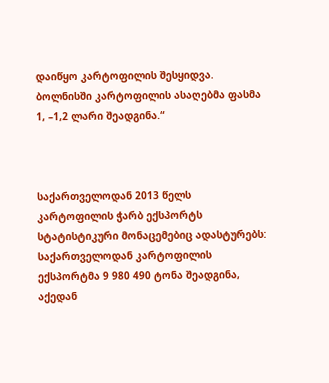დაიწყო კარტოფილის შესყიდვა. ბოლნისში კარტოფილის ასაღებმა ფასმა 1, –1,2 ლარი შეადგინა.“



საქართველოდან 2013 წელს კარტოფილის ჭარბ ექსპორტს სტატისტიკური მონაცემებიც ადასტურებს:  საქართველოდან კარტოფილის ექსპორტმა 9 980 490 ტონა შეადგინა, აქედან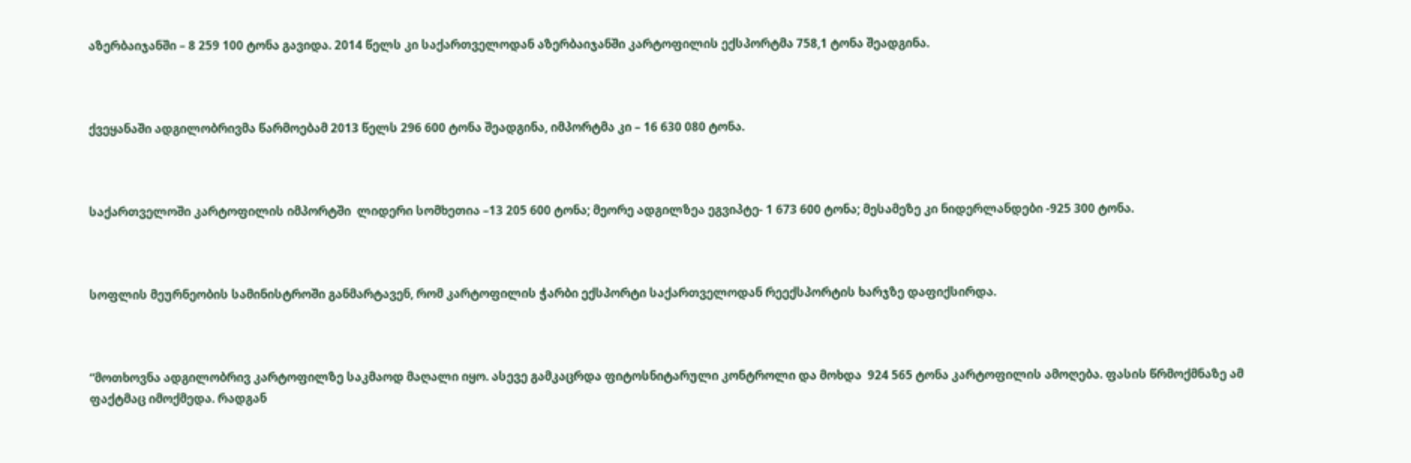აზერბაიჯანში – 8 259 100 ტონა გავიდა. 2014 წელს კი საქართველოდან აზერბაიჯანში კარტოფილის ექსპორტმა 758,1 ტონა შეადგინა.



ქვეყანაში ადგილობრივმა წარმოებამ 2013 წელს 296 600 ტონა შეადგინა, იმპორტმა კი – 16 630 080 ტონა.



საქართველოში კარტოფილის იმპორტში  ლიდერი სომხეთია –13 205 600 ტონა; მეორე ადგილზეა ეგვიპტე- 1 673 600 ტონა; მესამეზე კი ნიდერლანდები -925 300 ტონა.



სოფლის მეურნეობის სამინისტროში განმარტავენ, რომ კარტოფილის ჭარბი ექსპორტი საქართველოდან რეექსპორტის ხარჯზე დაფიქსირდა.



“მოთხოვნა ადგილობრივ კარტოფილზე საკმაოდ მაღალი იყო. ასევე გამკაცრდა ფიტოსნიტარული კონტროლი და მოხდა  924 565 ტონა კარტოფილის ამოღება. ფასის წრმოქმნაზე ამ ფაქტმაც იმოქმედა. რადგან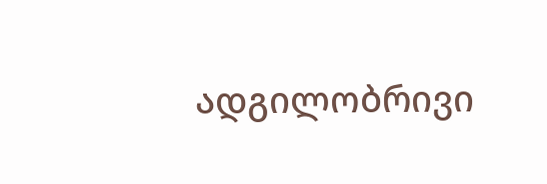ადგილობრივი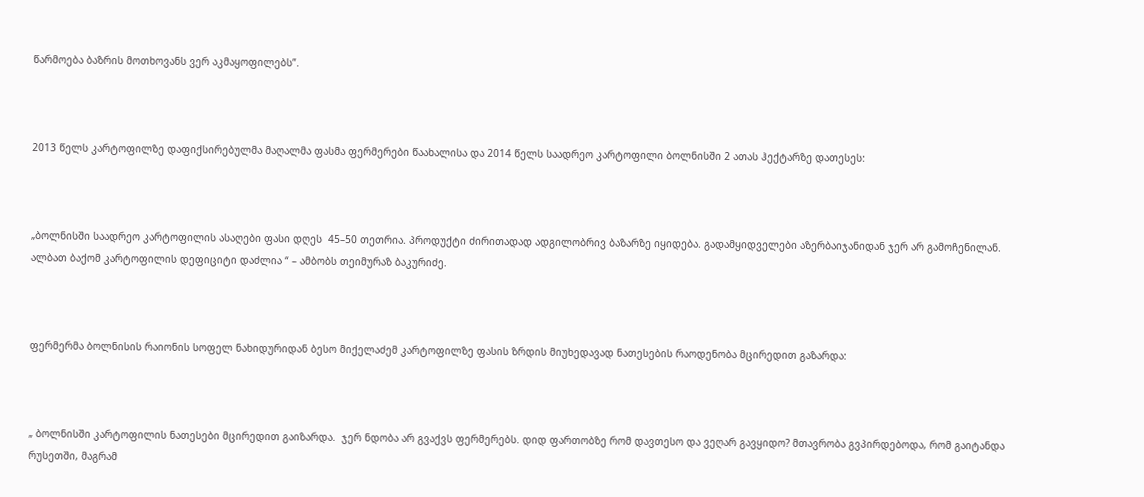წარმოება ბაზრის მოთხოვანს ვერ აკმაყოფილებს”.



2013 წელს კარტოფილზე დაფიქსირებულმა მაღალმა ფასმა ფერმერები წაახალისა და 2014 წელს საადრეო კარტოფილი ბოლნისში 2 ათას ჰექტარზე დათესეს:



„ბოლნისში საადრეო კარტოფილის ასაღები ფასი დღეს  45–50 თეთრია. პროდუქტი ძირითადად ადგილობრივ ბაზარზე იყიდება. გადამყიდველები აზერბაიჯანიდან ჯერ არ გამოჩენილან. ალბათ ბაქომ კარტოფილის დეფიციტი დაძლია “ – ამბობს თეიმურაზ ბაკურიძე.



ფერმერმა ბოლნისის რაიონის სოფელ ნახიდურიდან ბესო მიქელაძემ კარტოფილზე ფასის ზრდის მიუხედავად ნათესების რაოდენობა მცირედით გაზარდა:



„ ბოლნისში კარტოფილის ნათესები მცირედით გაიზარდა.  ჯერ ნდობა არ გვაქვს ფერმერებს. დიდ ფართობზე რომ დავთესო და ვეღარ გავყიდო? მთავრობა გვპირდებოდა, რომ გაიტანდა რუსეთში, მაგრამ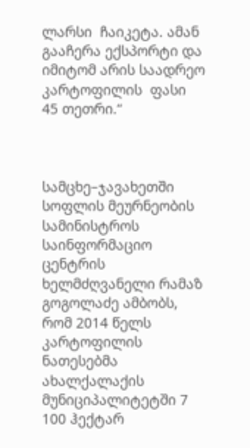ლარსი  ჩაიკეტა. ამან გააჩერა ექსპორტი და იმიტომ არის საადრეო კარტოფილის  ფასი  45 თეთრი.“



სამცხე–ჯავახეთში სოფლის მეურნეობის სამინისტროს საინფორმაციო ცენტრის ხელმძღვანელი რამაზ გოგოლაძე ამბობს, რომ 2014 წელს კარტოფილის ნათესებმა ახალქალაქის მუნიციპალიტეტში 7 100 ჰექტარ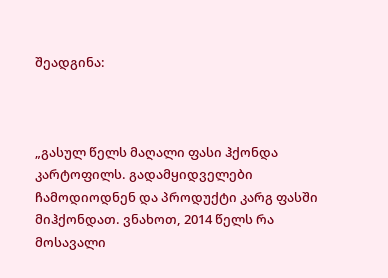შეადგინა:



„გასულ წელს მაღალი ფასი ჰქონდა კარტოფილს. გადამყიდველები ჩამოდიოდნენ და პროდუქტი კარგ ფასში მიჰქონდათ. ვნახოთ, 2014 წელს რა მოსავალი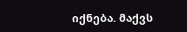იქნება. მაქვს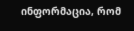ინფორმაცია, რომ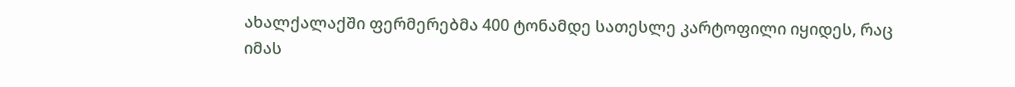ახალქალაქში ფერმერებმა 400 ტონამდე სათესლე კარტოფილი იყიდეს, რაც იმას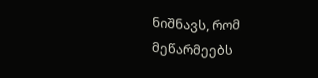ნიშნავს, რომ მეწარმეებს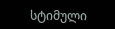სტიმული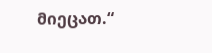მიეცათ.“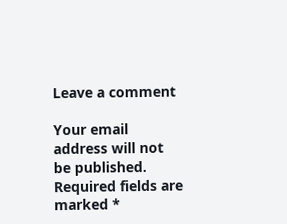Leave a comment

Your email address will not be published. Required fields are marked *